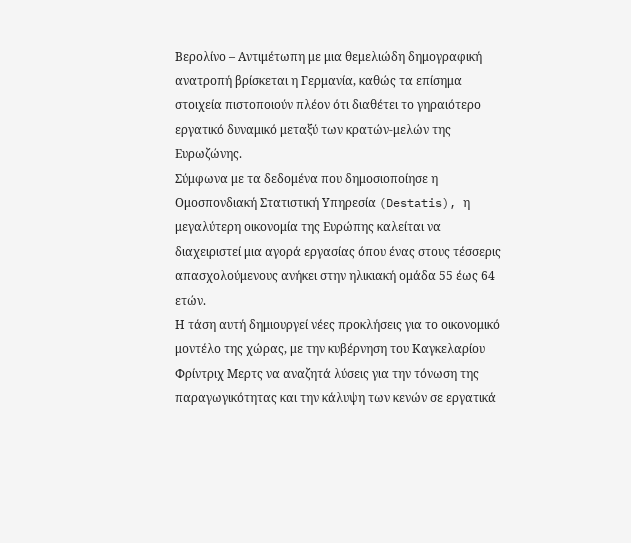Βερολίνο – Αντιμέτωπη με μια θεμελιώδη δημογραφική ανατροπή βρίσκεται η Γερμανία, καθώς τα επίσημα στοιχεία πιστοποιούν πλέον ότι διαθέτει το γηραιότερο εργατικό δυναμικό μεταξύ των κρατών-μελών της Ευρωζώνης.
Σύμφωνα με τα δεδομένα που δημοσιοποίησε η Ομοσπονδιακή Στατιστική Υπηρεσία (Destatis), η μεγαλύτερη οικονομία της Ευρώπης καλείται να διαχειριστεί μια αγορά εργασίας όπου ένας στους τέσσερις απασχολούμενους ανήκει στην ηλικιακή ομάδα 55 έως 64 ετών.
Η τάση αυτή δημιουργεί νέες προκλήσεις για το οικονομικό μοντέλο της χώρας, με την κυβέρνηση του Καγκελαρίου Φρίντριχ Μερτς να αναζητά λύσεις για την τόνωση της παραγωγικότητας και την κάλυψη των κενών σε εργατικά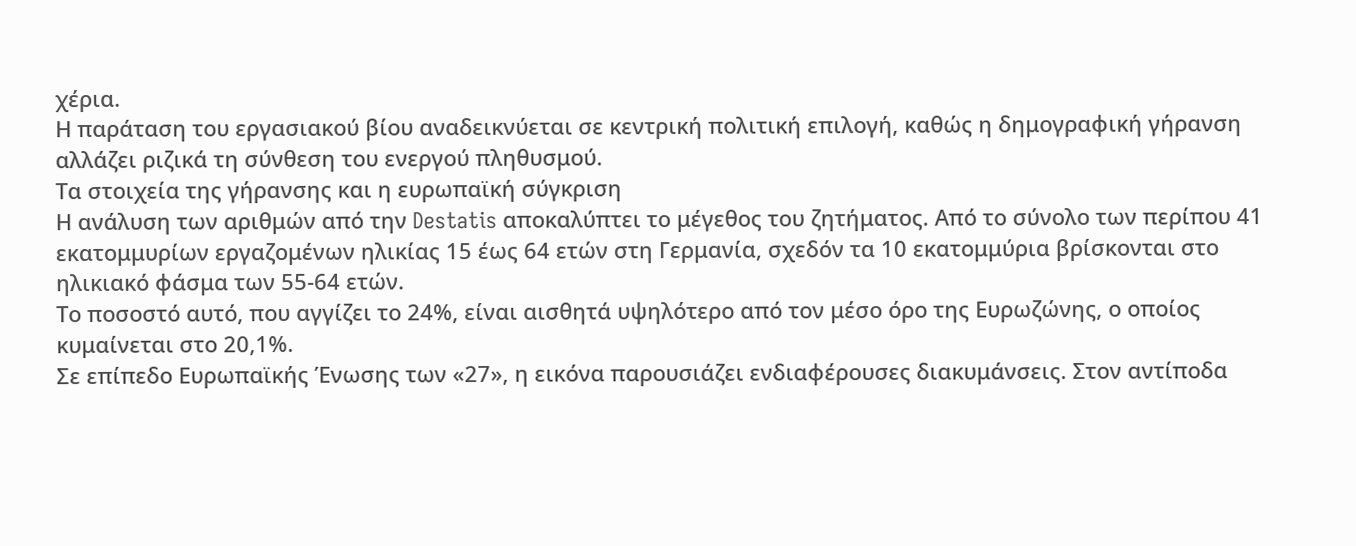χέρια.
Η παράταση του εργασιακού βίου αναδεικνύεται σε κεντρική πολιτική επιλογή, καθώς η δημογραφική γήρανση αλλάζει ριζικά τη σύνθεση του ενεργού πληθυσμού.
Τα στοιχεία της γήρανσης και η ευρωπαϊκή σύγκριση
Η ανάλυση των αριθμών από την Destatis αποκαλύπτει το μέγεθος του ζητήματος. Από το σύνολο των περίπου 41 εκατομμυρίων εργαζομένων ηλικίας 15 έως 64 ετών στη Γερμανία, σχεδόν τα 10 εκατομμύρια βρίσκονται στο ηλικιακό φάσμα των 55-64 ετών.
Το ποσοστό αυτό, που αγγίζει το 24%, είναι αισθητά υψηλότερο από τον μέσο όρο της Ευρωζώνης, ο οποίος κυμαίνεται στο 20,1%.
Σε επίπεδο Ευρωπαϊκής Ένωσης των «27», η εικόνα παρουσιάζει ενδιαφέρουσες διακυμάνσεις. Στον αντίποδα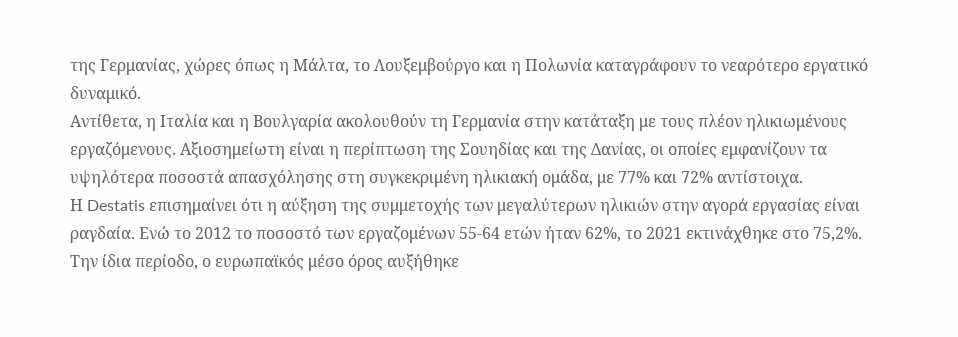της Γερμανίας, χώρες όπως η Μάλτα, το Λουξεμβούργο και η Πολωνία καταγράφουν το νεαρότερο εργατικό δυναμικό.
Αντίθετα, η Ιταλία και η Βουλγαρία ακολουθούν τη Γερμανία στην κατάταξη με τους πλέον ηλικιωμένους εργαζόμενους. Αξιοσημείωτη είναι η περίπτωση της Σουηδίας και της Δανίας, οι οποίες εμφανίζουν τα υψηλότερα ποσοστά απασχόλησης στη συγκεκριμένη ηλικιακή ομάδα, με 77% και 72% αντίστοιχα.
Η Destatis επισημαίνει ότι η αύξηση της συμμετοχής των μεγαλύτερων ηλικιών στην αγορά εργασίας είναι ραγδαία. Ενώ το 2012 το ποσοστό των εργαζομένων 55-64 ετών ήταν 62%, το 2021 εκτινάχθηκε στο 75,2%.
Την ίδια περίοδο, ο ευρωπαϊκός μέσο όρος αυξήθηκε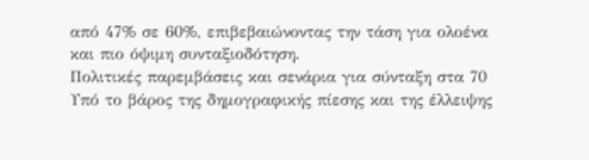από 47% σε 60%, επιβεβαιώνοντας την τάση για ολοένα και πιο όψιμη συνταξιοδότηση.
Πολιτικές παρεμβάσεις και σενάρια για σύνταξη στα 70
Υπό το βάρος της δημογραφικής πίεσης και της έλλειψης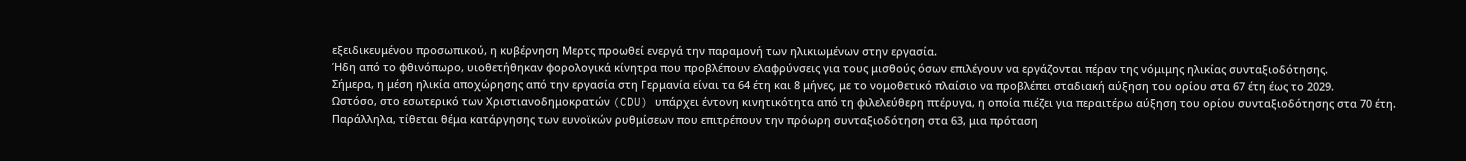εξειδικευμένου προσωπικού, η κυβέρνηση Μερτς προωθεί ενεργά την παραμονή των ηλικιωμένων στην εργασία.
Ήδη από το φθινόπωρο, υιοθετήθηκαν φορολογικά κίνητρα που προβλέπουν ελαφρύνσεις για τους μισθούς όσων επιλέγουν να εργάζονται πέραν της νόμιμης ηλικίας συνταξιοδότησης.
Σήμερα, η μέση ηλικία αποχώρησης από την εργασία στη Γερμανία είναι τα 64 έτη και 8 μήνες, με το νομοθετικό πλαίσιο να προβλέπει σταδιακή αύξηση του ορίου στα 67 έτη έως το 2029.
Ωστόσο, στο εσωτερικό των Χριστιανοδημοκρατών (CDU) υπάρχει έντονη κινητικότητα από τη φιλελεύθερη πτέρυγα, η οποία πιέζει για περαιτέρω αύξηση του ορίου συνταξιοδότησης στα 70 έτη.
Παράλληλα, τίθεται θέμα κατάργησης των ευνοϊκών ρυθμίσεων που επιτρέπουν την πρόωρη συνταξιοδότηση στα 63, μια πρόταση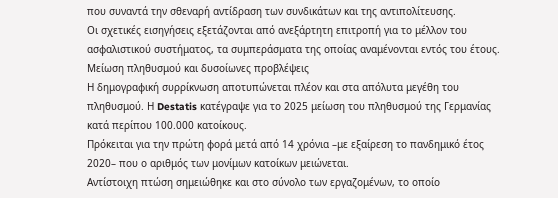που συναντά την σθεναρή αντίδραση των συνδικάτων και της αντιπολίτευσης.
Οι σχετικές εισηγήσεις εξετάζονται από ανεξάρτητη επιτροπή για το μέλλον του ασφαλιστικού συστήματος, τα συμπεράσματα της οποίας αναμένονται εντός του έτους.
Μείωση πληθυσμού και δυσοίωνες προβλέψεις
Η δημογραφική συρρίκνωση αποτυπώνεται πλέον και στα απόλυτα μεγέθη του πληθυσμού. Η Destatis κατέγραψε για το 2025 μείωση του πληθυσμού της Γερμανίας κατά περίπου 100.000 κατοίκους.
Πρόκειται για την πρώτη φορά μετά από 14 χρόνια –με εξαίρεση το πανδημικό έτος 2020– που ο αριθμός των μονίμων κατοίκων μειώνεται.
Αντίστοιχη πτώση σημειώθηκε και στο σύνολο των εργαζομένων, το οποίο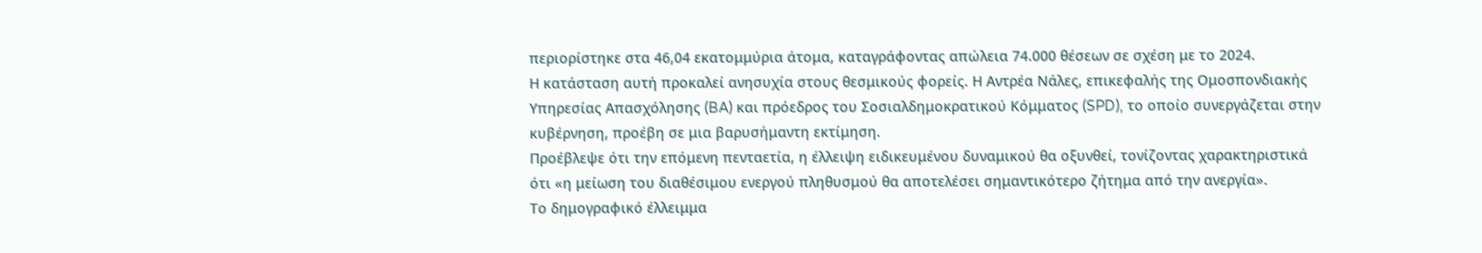περιορίστηκε στα 46,04 εκατομμύρια άτομα, καταγράφοντας απώλεια 74.000 θέσεων σε σχέση με το 2024.
Η κατάσταση αυτή προκαλεί ανησυχία στους θεσμικούς φορείς. Η Αντρέα Νάλες, επικεφαλής της Ομοσπονδιακής Υπηρεσίας Απασχόλησης (BA) και πρόεδρος του Σοσιαλδημοκρατικού Κόμματος (SPD), το οποίο συνεργάζεται στην κυβέρνηση, προέβη σε μια βαρυσήμαντη εκτίμηση.
Προέβλεψε ότι την επόμενη πενταετία, η έλλειψη ειδικευμένου δυναμικού θα οξυνθεί, τονίζοντας χαρακτηριστικά ότι «η μείωση του διαθέσιμου ενεργού πληθυσμού θα αποτελέσει σημαντικότερο ζήτημα από την ανεργία».
Το δημογραφικό έλλειμμα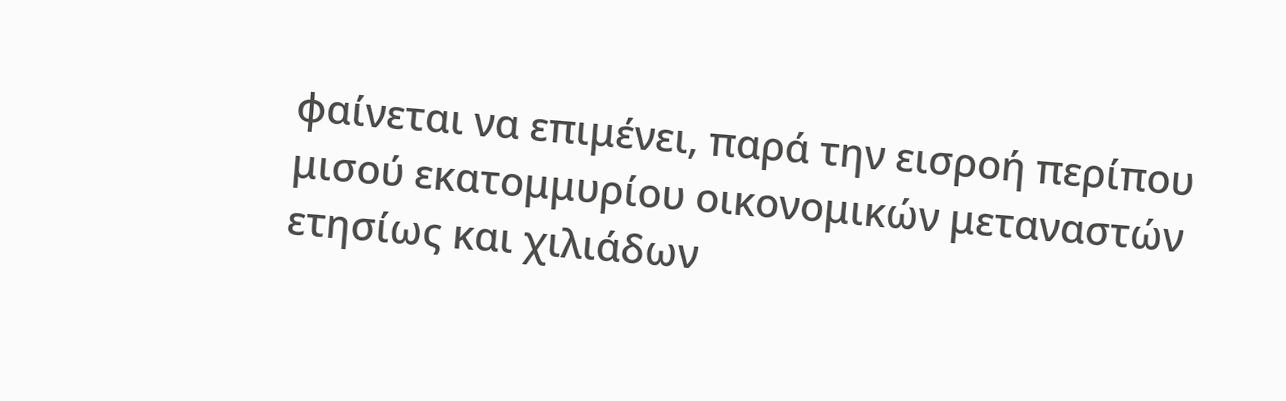φαίνεται να επιμένει, παρά την εισροή περίπου μισού εκατομμυρίου οικονομικών μεταναστών ετησίως και χιλιάδων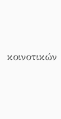κοινοτικών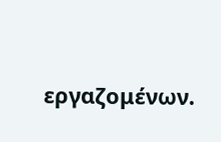εργαζομένων.